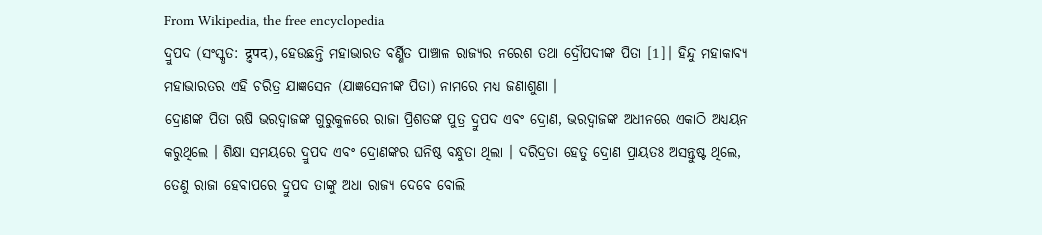From Wikipedia, the free encyclopedia
ଦ୍ରୁପଦ (ସଂସ୍କୃତ: द्रुपद), ହେଉଛନ୍ତି ମହାଭାରତ ବର୍ଣ୍ଣିତ ପାଞ୍ଚାଳ ରାଜ୍ୟର ନରେଶ ତଥା ଦ୍ରୌପଦୀଙ୍କ ପିତା [1]। ହିନ୍ଦୁ ମହାକାବ୍ୟ ମହାଭାରତର ଏହି ଚରିତ୍ର ଯାଜ୍ଞସେନ (ଯାଜ୍ଞସେନୀଙ୍କ ପିତା) ନାମରେ ମଧ୍ୟ ଜଣାଶୁଣା ।
ଦ୍ରୋଣଙ୍କ ପିତା ଋଷି ଭରଦ୍ୱାଜଙ୍କ ଗୁରୁକୁଳରେ ରାଜା ପ୍ରିଶତଙ୍କ ପୁତ୍ର ଦ୍ରୁପଦ ଏବଂ ଦ୍ରୋଣ, ଭରଦ୍ୱାଜଙ୍କ ଅଧୀନରେ ଏକାଠି ଅଧ୍ୟୟନ କରୁଥିଲେ । ଶିକ୍ଷା ସମୟରେ ଦ୍ରୁପଦ ଏବଂ ଦ୍ରୋଣଙ୍କର ଘନିଷ୍ଠ ବନ୍ଧୁତା ଥିଲା । ଦରିଦ୍ରତା ହେତୁ ଦ୍ରୋଣ ପ୍ରାୟତଃ ଅସନ୍ତୁଷ୍ଟ ଥିଲେ, ତେଣୁ ରାଜା ହେବାପରେ ଦ୍ରୁପଦ ତାଙ୍କୁ ଅଧା ରାଜ୍ୟ ଦେବେ ବୋଲି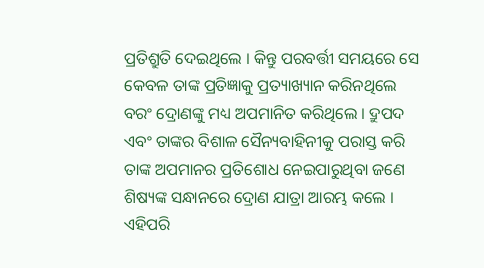ପ୍ରତିଶ୍ରୁତି ଦେଇଥିଲେ । କିନ୍ତୁ ପରବର୍ତ୍ତୀ ସମୟରେ ସେ କେବଳ ତାଙ୍କ ପ୍ରତିଜ୍ଞାକୁ ପ୍ରତ୍ୟାଖ୍ୟାନ କରିନଥିଲେ ବରଂ ଦ୍ରୋଣଙ୍କୁ ମଧ୍ୟ ଅପମାନିତ କରିଥିଲେ । ଦ୍ରୁପଦ ଏବଂ ତାଙ୍କର ବିଶାଳ ସୈନ୍ୟବାହିନୀକୁ ପରାସ୍ତ କରି ତାଙ୍କ ଅପମାନର ପ୍ରତିଶୋଧ ନେଇପାରୁଥିବା ଜଣେ ଶିଷ୍ୟଙ୍କ ସନ୍ଧାନରେ ଦ୍ରୋଣ ଯାତ୍ରା ଆରମ୍ଭ କଲେ ।
ଏହିପରି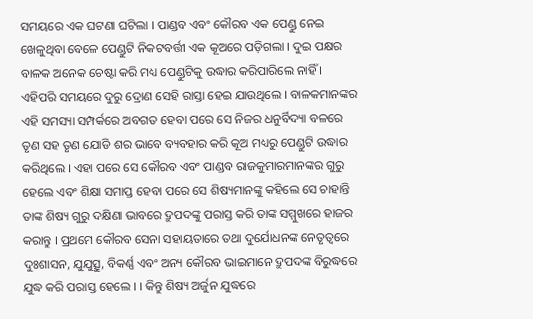ସମୟରେ ଏକ ଘଟଣା ଘଟିଲା । ପାଣ୍ଡବ ଏବଂ କୌରବ ଏକ ପେଣ୍ଡୁ ନେଇ ଖେଳୁଥିବା ବେଳେ ପେଣ୍ଡୁଟି ନିକଟବର୍ତ୍ତୀ ଏକ କୂଅରେ ପଡ଼ିଗଲା । ଦୁଇ ପକ୍ଷର ବାଳକ ଅନେକ ଚେଷ୍ଟା କରି ମଧ୍ୟ ପେଣ୍ଡୁଟିକୁ ଉଦ୍ଧାର କରିପାରିଲେ ନାହିଁ । ଏହିପରି ସମୟରେ ଦୁରୁ ଦ୍ରୋଣ ସେହି ରାସ୍ତା ହେଇ ଯାଉଥିଲେ । ବାଳକମାନଙ୍କର ଏହି ସମସ୍ୟା ସମ୍ପର୍କରେ ଅବଗତ ହେବା ପରେ ସେ ନିଜର ଧନୁର୍ବିଦ୍ୟା ବଳରେ ତୃଣ ସହ ତୃଣ ଯୋଡି ଶର ଭାବେ ବ୍ୟବହାର କରି କୂଅ ମଧ୍ୟରୁ ପେଣ୍ଡୁଟି ଉଦ୍ଧାର କରିଥିଲେ । ଏହା ପରେ ସେ କୌରବ ଏବଂ ପାଣ୍ଡବ ରାଜକୁମାରମାନଙ୍କର ଗୁରୁ ହେଲେ ଏବଂ ଶିକ୍ଷା ସମାପ୍ତ ହେବା ପରେ ସେ ଶିଷ୍ୟମାନଙ୍କୁ କହିଲେ ସେ ଚାହାନ୍ତି ତାଙ୍କ ଶିଷ୍ୟ ଗୁରୁ ଦକ୍ଷିଣା ଭାବରେ ଦ୍ରୁପଦଙ୍କୁ ପରାସ୍ତ କରି ତାଙ୍କ ସମ୍ମୁଖରେ ହାଜର କରାନ୍ତୁ । ପ୍ରଥମେ କୌରବ ସେନା ସହାୟତାରେ ତଥା ଦୁର୍ଯୋଧନଙ୍କ ନେତୃତ୍ୱରେ ଦୁଃଶାସନ, ଯୁଯୁତ୍ସୁ, ବିକର୍ଣ୍ଣ ଏବଂ ଅନ୍ୟ କୌରବ ଭାଇମାନେ ଦ୍ରୁପଦଙ୍କ ବିରୁଦ୍ଧରେ ଯୁଦ୍ଧ କରି ପରାସ୍ତ ହେଲେ । । କିନ୍ତୁ ଶିଷ୍ୟ ଅର୍ଜୁନ ଯୁଦ୍ଧରେ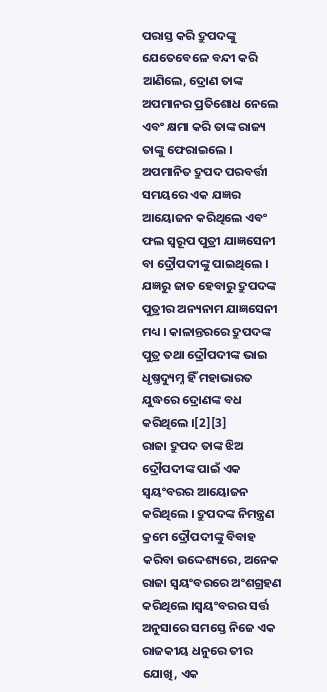ପରାସ୍ତ କରି ଦ୍ରୁପଦଙ୍କୁ ଯେତେବେଳେ ବନ୍ଦୀ କରି ଆଣିଲେ, ଦ୍ରୋଣ ତାଙ୍କ ଅପମାନର ପ୍ରତିଶୋଧ ନେଲେ ଏବଂ କ୍ଷମା କରି ତାଙ୍କ ରାଜ୍ୟ ତାଙ୍କୁ ଫେରାଇଲେ । ଅପମାନିତ ଦ୍ରୁପଦ ପରବର୍ତ୍ତୀ ସମୟରେ ଏକ ଯଜ୍ଞର ଆୟୋଜନ କରିଥିଲେ ଏବଂ ଫଲ ସ୍ୱରୂପ ପୁତ୍ରୀ ଯାଜ୍ଞସେନୀ ବା ଦ୍ରୌପଦୀଙ୍କୁ ପାଇଥିଲେ । ଯଜ୍ଞରୁ ଜାତ ହେବାରୁ ଦ୍ରୁପଦଙ୍କ ପୁତ୍ରୀର ଅନ୍ୟନାମ ଯାଜ୍ଞସେନୀ ମଧ୍ୟ । କାଳାନ୍ତରରେ ଦ୍ରୁପଦଙ୍କ ପୁତ୍ର ତଥା ଦ୍ରୌପଦୀଙ୍କ ଭାଇ ଧୃଷ୍ତଦ୍ୟୁମ୍ନ ହିଁ ମହାଭାରତ ଯୁଦ୍ଧରେ ଦ୍ରୋଣଙ୍କ ବଧ କରିଥିଲେ ।[2][3]
ରାଜା ଦ୍ରୁପଦ ତାଙ୍କ ଝିଅ ଦ୍ରୌପଦୀଙ୍କ ପାଇଁ ଏକ ସ୍ୱୟଂବରର ଆୟୋଜନ କରିଥିଲେ । ଦ୍ରୁପଦଙ୍କ ନିମନ୍ତ୍ରଣ କ୍ରମେ ଦ୍ରୌପଦୀଙ୍କୁ ବିବାହ କରିବା ଉଦ୍ଦେଶ୍ୟରେ, ଅନେକ ରାଜା ସ୍ୱୟଂବରରେ ଅଂଶଗ୍ରହଣ କରିଥିଲେ ।ସ୍ୱୟଂବରର ସର୍ତ୍ତ ଅନୁସାରେ ସମସ୍ତେ ନିଜେ ଏକ ରାଜକୀୟ ଧନୁରେ ତୀର ଯୋଖି, ଏକ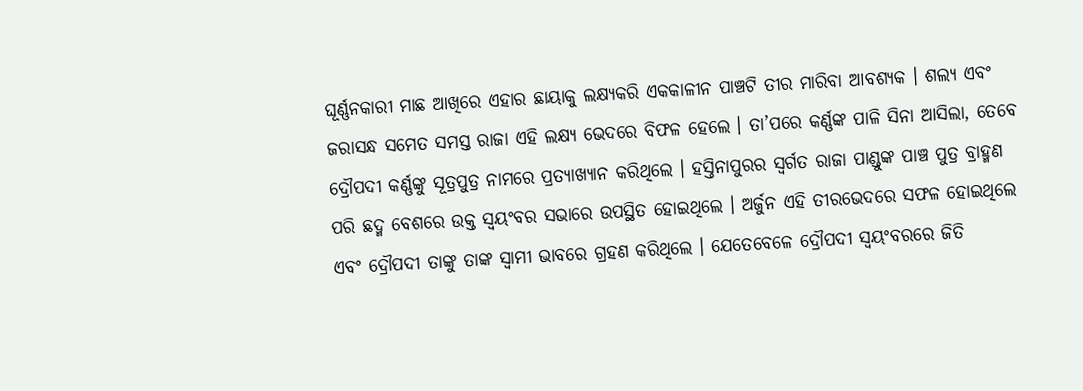ଘୂର୍ଣ୍ଣନକାରୀ ମାଛ ଆଖିରେ ଏହାର ଛାୟାକୁ ଲକ୍ଷ୍ୟକରି ଏକକାଳୀନ ପାଞ୍ଚଟି ତୀର ମାରିବା ଆବଶ୍ୟକ । ଶଲ୍ୟ ଏବଂ ଜରାସନ୍ଧ ସମେତ ସମସ୍ତ ରାଜା ଏହି ଲକ୍ଷ୍ୟ ଭେଦରେ ବିଫଳ ହେଲେ । ତା’ପରେ କର୍ଣ୍ଣଙ୍କ ପାଳି ସିନା ଆସିଲା, ତେବେ ଦ୍ରୌପଦୀ କର୍ଣ୍ଣଙ୍କୁ ସୂତ୍ରପୁତ୍ର ନାମରେ ପ୍ରତ୍ୟାଖ୍ୟାନ କରିଥିଲେ । ହସ୍ତିନାପୁରର ସ୍ୱର୍ଗତ ରାଜା ପାଣ୍ଡୁଙ୍କ ପାଞ୍ଚ ପୁତ୍ର ବ୍ରାହ୍ମଣ ପରି ଛଦ୍ମ ବେଶରେ ଉକ୍ତ ସ୍ୱୟଂବର ସଭାରେ ଉପସ୍ଥିତ ହୋଇଥିଲେ । ଅର୍ଜୁନ ଏହି ତୀରଭେଦରେ ସଫଳ ହୋଇଥିଲେ ଏବଂ ଦ୍ରୌପଦୀ ତାଙ୍କୁ ତାଙ୍କ ସ୍ୱାମୀ ଭାବରେ ଗ୍ରହଣ କରିଥିଲେ । ଯେତେବେଳେ ଦ୍ରୌପଦୀ ସ୍ୱୟଂବରରେ ଜିତି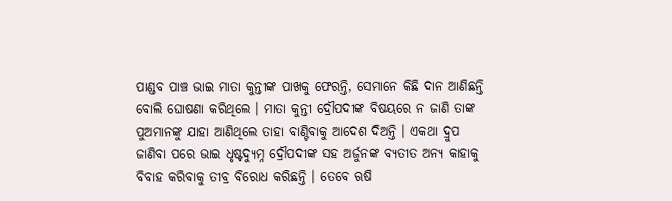ପାଣ୍ଡବ ପାଞ୍ଚ ଭାଇ ମାତା କୁନ୍ତୀଙ୍କ ପାଖକୁ ଫେରନ୍ତି, ସେମାନେ କିଛି ଦାନ ଆଣିଛନ୍ତି ବୋଲି ଘୋଷଣା କରିଥିଲେ । ମାତା କୁନ୍ତୀ ଦ୍ରୌପଦୀଙ୍କ ବିଷୟରେ ନ ଜାଣି ତାଙ୍କ ପୁଅମାନଙ୍କୁ ଯାହା ଆଣିଥିଲେ ତାହା ବାଣ୍ଟିବାକୁ ଆଦେଶ ଦିଅନ୍ତି । ଏକଥା ଦ୍ରୁପ ଜାଣିବା ପରେ ଭାଇ ଧୃଷ୍ଟଦ୍ୟୁମ୍ନ ଦ୍ରୌପଦୀଙ୍କ ସହ ଅର୍ଜୁନଙ୍କ ବ୍ୟତୀତ ଅନ୍ୟ କାହାକୁ ବିବାହ କରିବାକୁ ତୀବ୍ର ବିରୋଧ କରିଛନ୍ତି । ତେବେ ଋଷି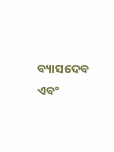ବ୍ୟାସଦେବ ଏବଂ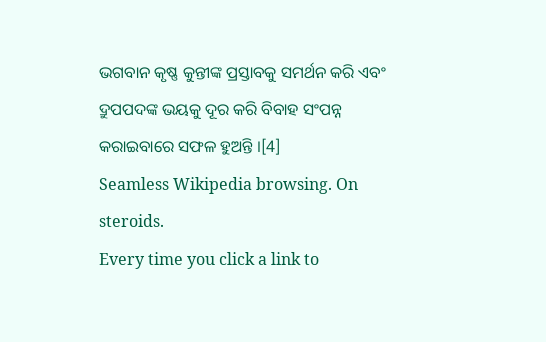ଭଗବାନ କୃଷ୍ଣ କୁନ୍ତୀଙ୍କ ପ୍ରସ୍ତାବକୁ ସମର୍ଥନ କରି ଏବଂ ଦ୍ରୁପପଦଙ୍କ ଭୟକୁ ଦୂର କରି ବିବାହ ସଂପନ୍ନ କରାଇବାରେ ସଫଳ ହୁଅନ୍ତି ।[4]
Seamless Wikipedia browsing. On steroids.
Every time you click a link to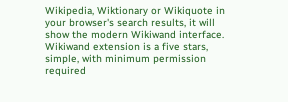Wikipedia, Wiktionary or Wikiquote in your browser's search results, it will show the modern Wikiwand interface.
Wikiwand extension is a five stars, simple, with minimum permission required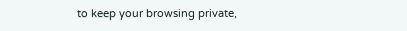to keep your browsing private,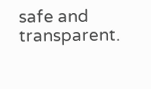safe and transparent.